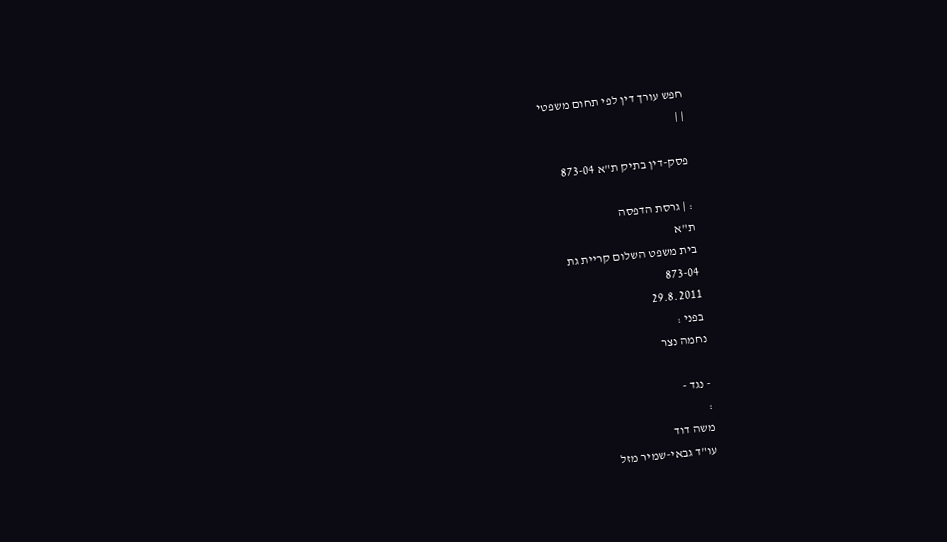חפש עורך דין לפי תחום משפטי
| |

פסק-דין בתיק ת"א 873-04

: | גרסת הדפסה
ת"א
בית משפט השלום קריית גת
873-04
29.8.2011
בפני :
נחמה נצר

- נגד -
:
משה דוד
עו"ד גבאי-שמיר מזל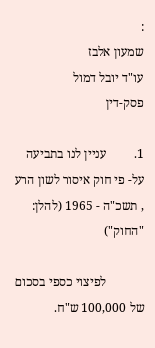:
שמעון אלבז
עו"ד יובל דמול
פסק-דין

1.         עניין לנו בתביעה על- פי חוק איסור לשון הרע , תשכ"ה - 1965 (להלן: "החוק")

            לפיצוי כספי בסכום של 100,000 ש"ח.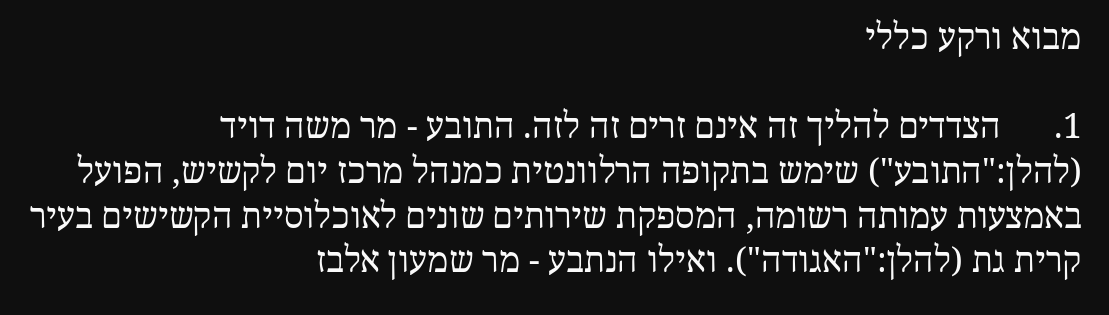מבוא ורקע כללי

1.      הצדדים להליך זה אינם זרים זה לזה. התובע - מר משה דויד (להלן:"התובע") שימש בתקופה הרלוונטית כמנהל מרכז יום לקשיש, הפועל באמצעות עמותה רשומה, המספקת שירותים שונים לאוכלוסיית הקשישים בעיר קרית גת (להלן:"האגודה"). ואילו הנתבע - מר שמעון אלבז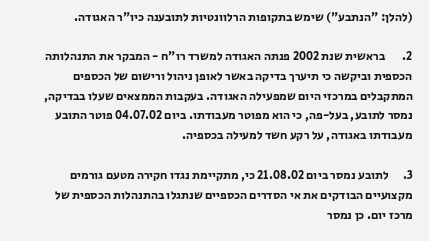(להלן: "הנתבע") שימש בתקופות הרלוונטיות לתובענה כיו"ר האגודה.

2.       בראשית שנת 2002 פנתה האגודה למשרד רו"ח - המבקר את התנהלותה הכספית וביקשה כי תיערך בדיקה באשר לאופן ניהול ורישום של הכספים המתקבלים במרכזי היום שמפעילה האגודה. בעקבות הממצאים שעלו בבדיקה, נמסר לתובע, בעל-פה, כי הוא מפוטר מעבודתו. ביום 04.07.02 פוטר התובע מעבודתו באגודה, על רקע חשד למעילה בכספיה.

3.      לתובע נמסר ביום 21.08.02 כי, מתקיימת נגדו חקירה מטעם גורמים מקצועיים הבודקים את אי הסדרים הכספיים שנתגלו בהתנהלות הכספית של מרכז יום. כן נמסר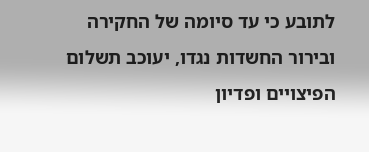לתובע כי עד סיומה של החקירה ובירור החשדות נגדו, יעוכב תשלום הפיצויים ופדיון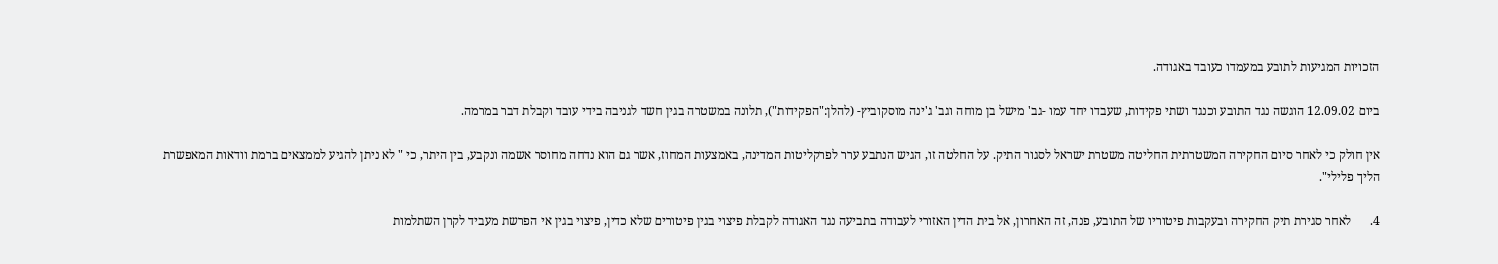הזכויות המגיעות לתובע במעמדו כעובד באגודה.

ביום 12.09.02 הוגשה נגד התובע וכנגד ושתי פקידות, שעבדו יחד עמו -גב' מישל בן מוחה וגב' ג'ינה מוסקוביץ- (להלן:"הפקידות"), תלונה במשטרה בגין חשד לגניבה בידי עובד וקבלת דבר במרמה.

אין חולק כי לאחר סיום החקירה המשטרתית החליטה משטרת ישראל לסגור התיק. על החלטה זו, הגיש הנתבע ערר לפרקליטות המדינה, באמצעות המחוז, אשר גם הוא נדחה מחוסר אשמה ונקבע, בין היתר, כי " לא ניתן להגיע לממצאים ברמת וודאות המאפשרת הליך פלילי".

4.      לאחר סגירת תיק החקירה ובעקבות פיטוריו של התובע, פנה, זה האחרון, אל בית הדין האזורי לעבודה בתביעה נגד האגודה לקבלת פיצוי בגין פיטורים שלא כדין, פיצוי בגין אי הפרשת מעביד לקרן השתלמות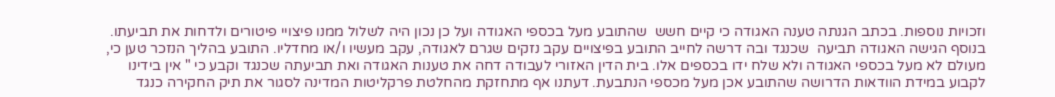וזכויות נוספות. בכתב הגנתה טענה האגודה כי קיים חשש  שהתובע מעל בכספי האגודה ועל כן נכון היה לשלול ממנו פיצויי פיטורים ולדחות את תביעתו. בנוסף הגישה האגודה תביעה  שכנגד ובה דרשה לחייב התובע בפיצויים עקב נזקים שגרם לאגודה, עקב מעשיו ו/או מחדליו. התובע בהליך הנזכר טען כי, מעולם לא מעל בכספי האגודה ולא שלח ידו בכספים אלו. בית הדין האזורי לעבודה דחה את טענות האגודה ואת תביעתה שכנגד וקבע כי " אין בידינו לקבוע במידת הוודאות הדרושה שהתובע אכן מעל מכספי הנתבעת. דעתנו אף מתחזקת מהחלטת פרקליטות המדינה לסגור את תיק החקירה כנגד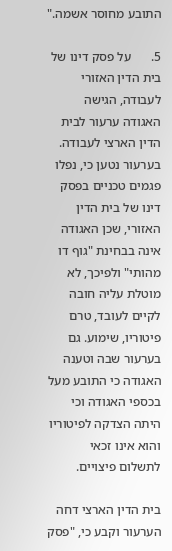התובע מחוסר אשמה."

5.      על פסק דינו של בית הדין האזורי לעבודה, הגישה האגודה ערעור לבית הדין הארצי לעבודה. בערעור נטען כי, נפלו פגמים טכניים בפסק דינו של בית הדין האזורי, שכן האגודה אינה בבחינת "גוף דו מהותי" ולפיכך, לא מוטלת עליה חובה לקיים לעובד, טרם פיטוריו, שימוע. גם בערעור שבה וטענה האגודה כי התובע מעל בכספי האגודה וכי היתה הצדקה לפיטוריו והוא אינו זכאי לתשלום פיצויים.

בית הדין הארצי דחה הערעור וקבע כי, "פסק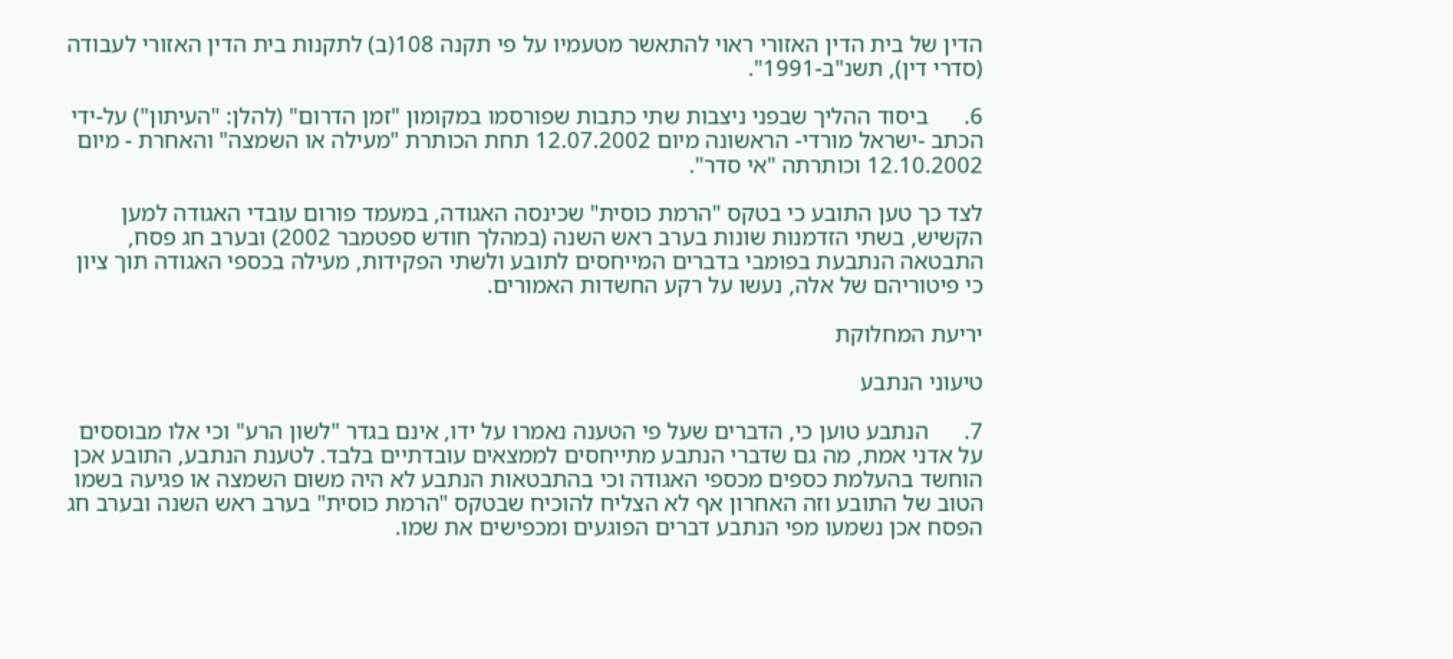הדין של בית הדין האזורי ראוי להתאשר מטעמיו על פי תקנה 108(ב) לתקנות בית הדין האזורי לעבודה (סדרי דין), תשנ"ב-1991".

6.      ביסוד ההליך שבפני ניצבות שתי כתבות שפורסמו במקומון "זמן הדרום" (להלן: "העיתון") על-ידי הכתב -ישראל מורדי- הראשונה מיום 12.07.2002 תחת הכותרת "מעילה או השמצה" והאחרת - מיום 12.10.2002 וכותרתה "אי סדר".

לצד כך טען התובע כי בטקס "הרמת כוסית" שכינסה האגודה, במעמד פורום עובדי האגודה למען הקשיש, בשתי הזדמנות שונות בערב ראש השנה (במהלך חודש ספטמבר 2002) ובערב חג פסח, התבטאה הנתבעת בפומבי בדברים המייחסים לתובע ולשתי הפקידות, מעילה בכספי האגודה תוך ציון כי פיטוריהם של אלה, נעשו על רקע החשדות האמורים.

יריעת המחלוקת

טיעוני הנתבע

7.      הנתבע טוען כי, הדברים שעל פי הטענה נאמרו על ידו, אינם בגדר "לשון הרע" וכי אלו מבוססים על אדני אמת, מה גם שדברי הנתבע מתייחסים לממצאים עובדתיים בלבד. לטענת הנתבע, התובע אכן הוחשד בהעלמת כספים מכספי האגודה וכי בהתבטאות הנתבע לא היה משום השמצה או פגיעה בשמו הטוב של התובע וזה האחרון אף לא הצליח להוכיח שבטקס "הרמת כוסית" בערב ראש השנה ובערב חג הפסח אכן נשמעו מפי הנתבע דברים הפוגעים ומכפישים את שמו.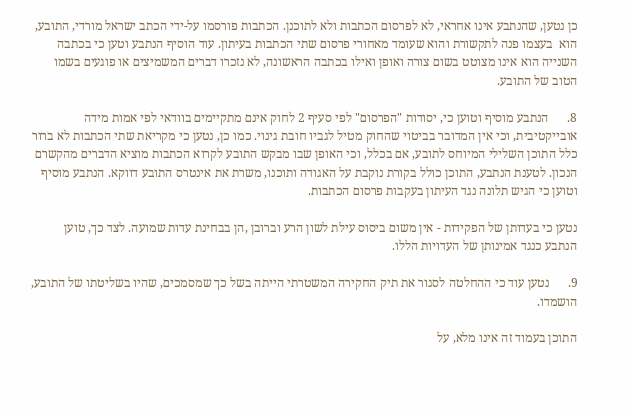כן נטען, שהנתבע אינו אחראי, לא לפרסום הכתבות ולא לתוכנן. הכתבות פורסמו על-ידי הכתב ישראל מורדי, התובע, הוא  בעצמו פנה לתקשורת והוא שעומד מאחורי פרסום שתי הכתבות בעיתון. עוד הוסיף הנתבע וטען כי בכתבה השנייה הוא אינו מצוטט בשום צורה ואופן ואילו בכתבה הראשונה, לא נזכרו דברים המשמיצים או פוגעים בשמו הטוב של התובע.

8.      הנתבע מוסיף וטוען כי, יסודות "הפרסום" לפי סעיף 2 לחוק אינם מתקיימים בוודאי לפי אמות מידה אובייקטיבית, וכי אין המדובר בביטוי שהחוק מטיל לגביו חובת גינוי. כמו כן, נטען כי מקריאת שתי הכתבות לא ברור כלל התוכן השלילי המיוחס לתובע, אם בכלל, וכי האופן שבו מבקש התובע לקרוא הכתבות מוציא הדברים מהקשרם הנכון. לטענת הנתבע, התוכן כולל בקורת נוקבת על האגודה ותוכנו, משרת את אינטרס התובע דווקא. הנתבע מוסיף וטוען כי הגיש תלונה נגד העיתון בעקבות פרסום הכתבות.

נטען כי בעדותן של הפקידות - אין משום ביסוס עילת לשון הרע וברובן ,הן בבחינת עדות שמועה. לצד כך, טוען הנתבע כנגד אמינותן של העדויות הללו.

9.      נטען עוד כי ההחלטה לסגור את תיק החקירה המשטרתי הייתה בשל כך שמסמכים, שהיו בשליטתו של התובע, הושמדו.

התוכן בעמוד זה אינו מלא, על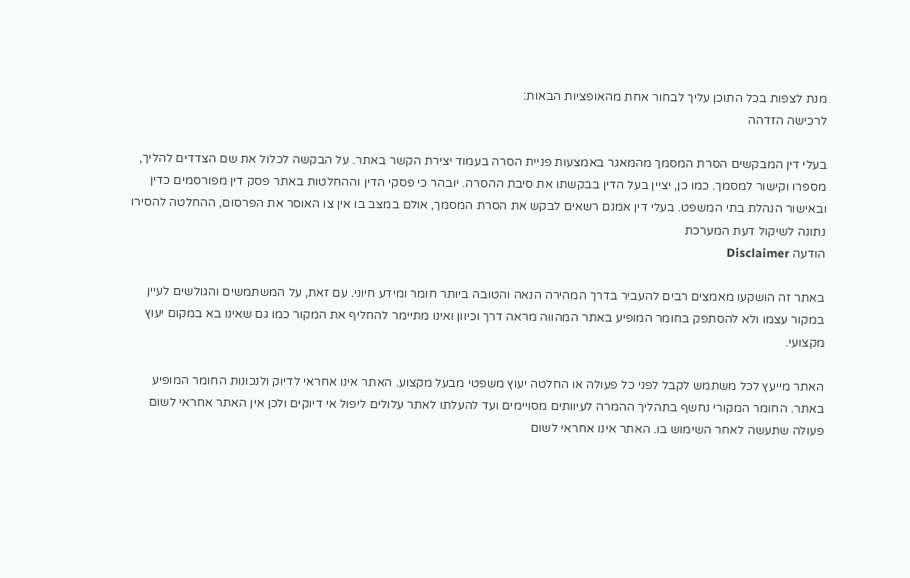מנת לצפות בכל התוכן עליך לבחור אחת מהאופציות הבאות:
לרכישה הזדהה

בעלי דין המבקשים הסרת המסמך מהמאגר באמצעות פניית הסרה בעמוד יצירת הקשר באתר. על הבקשה לכלול את שם הצדדים להליך, מספרו וקישור למסמך. כמו כן, יציין בעל הדין בבקשתו את סיבת ההסרה. יובהר כי פסקי הדין וההחלטות באתר פסק דין מפורסמים כדין ובאישור הנהלת בתי המשפט. בעלי דין אמנם רשאים לבקש את הסרת המסמך, אולם במצב בו אין צו האוסר את הפרסום, ההחלטה להסירו נתונה לשיקול דעת המערכת
הודעה Disclaimer

באתר זה הושקעו מאמצים רבים להעביר בדרך המהירה הנאה והטובה ביותר חומר ומידע חיוני. עם זאת, על המשתמשים והגולשים לעיין במקור עצמו ולא להסתפק בחומר המופיע באתר המהווה מראה דרך וכיוון ואינו מתיימר להחליף את המקור כמו גם שאינו בא במקום יעוץ מקצועי.

האתר מייעץ לכל משתמש לקבל לפני כל פעולה או החלטה יעוץ משפטי מבעל מקצוע. האתר אינו אחראי לדיוק ולנכונות החומר המופיע באתר. החומר המקורי נחשף בתהליך ההמרה לעיוותים מסויימים ועד להעלתו לאתר עלולים ליפול אי דיוקים ולכן אין האתר אחראי לשום פעולה שתעשה לאחר השימוש בו. האתר אינו אחראי לשום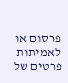פרסום או לאמיתות פרטים של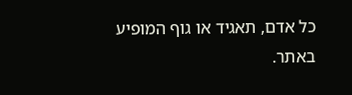כל אדם, תאגיד או גוף המופיע באתר.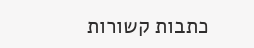כתבות קשורות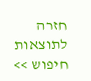חזרה לתוצאות חיפוש >>